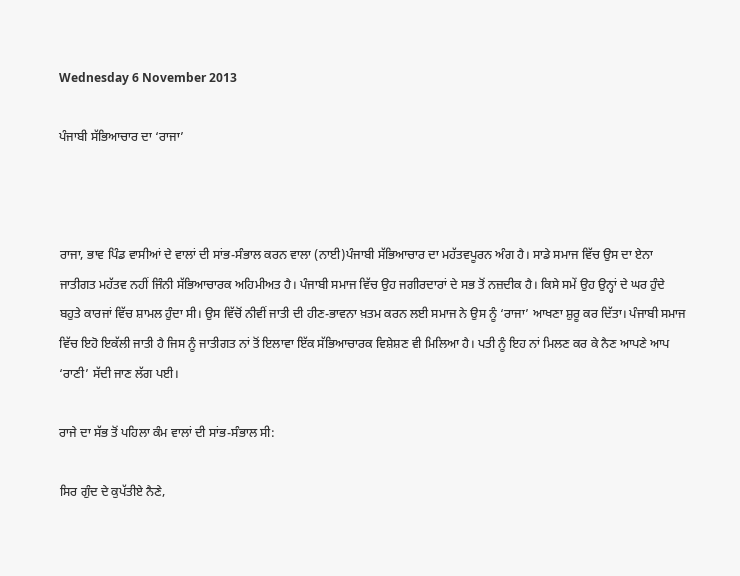Wednesday 6 November 2013

ਪੰਜਾਬੀ ਸੱਭਿਆਚਾਰ ਦਾ ‘ਰਾਜਾ’



ਰਾਜਾ, ਭਾਵ ਪਿੰਡ ਵਾਸੀਆਂ ਦੇ ਵਾਲਾਂ ਦੀ ਸਾਂਭ-ਸੰਭਾਲ ਕਰਨ ਵਾਲਾ (ਨਾਈ)ਪੰਜਾਬੀ ਸੱਭਿਆਚਾਰ ਦਾ ਮਹੱਤਵਪੂਰਨ ਅੰਗ ਹੈ। ਸਾਡੇ ਸਮਾਜ ਵਿੱਚ ਉਸ ਦਾ ਏਨਾ ਜਾਤੀਗਤ ਮਹੱਤਵ ਨਹੀਂ ਜਿੰਨੀ ਸੱਭਿਆਚਾਰਕ ਅਹਿਮੀਅਤ ਹੈ। ਪੰਜਾਬੀ ਸਮਾਜ ਵਿੱਚ ਉਹ ਜਗੀਰਦਾਰਾਂ ਦੇ ਸਭ ਤੋਂ ਨਜ਼ਦੀਕ ਹੈ। ਕਿਸੇ ਸਮੇਂ ਉਹ ਉਨ੍ਹਾਂ ਦੇ ਘਰ ਹੁੰਦੇ ਬਹੁਤੇ ਕਾਰਜਾਂ ਵਿੱਚ ਸ਼ਾਮਲ ਹੁੰਦਾ ਸੀ। ਉਸ ਵਿੱਚੋਂ ਨੀਵੀਂ ਜਾਤੀ ਦੀ ਹੀਣ-ਭਾਵਨਾ ਖ਼ਤਮ ਕਰਨ ਲਈ ਸਮਾਜ ਨੇ ਉਸ ਨੂੰ ‘ਰਾਜਾ’ ਆਖਣਾ ਸ਼ੁਰੂ ਕਰ ਦਿੱਤਾ। ਪੰਜਾਬੀ ਸਮਾਜ ਵਿੱਚ ਇਹੋ ਇਕੱਲੀ ਜਾਤੀ ਹੈ ਜਿਸ ਨੂੰ ਜਾਤੀਗਤ ਨਾਂ ਤੋਂ ਇਲਾਵਾ ਇੱਕ ਸੱਭਿਆਚਾਰਕ ਵਿਸ਼ੇਸ਼ਣ ਵੀ ਮਿਲਿਆ ਹੈ। ਪਤੀ ਨੂੰ ਇਹ ਨਾਂ ਮਿਲਣ ਕਰ ਕੇ ਨੈਣ ਆਪਣੇ ਆਪ ‘ਰਾਣੀ’ ਸੱਦੀ ਜਾਣ ਲੱਗ ਪਈ।

ਰਾਜੇ ਦਾ ਸੱਭ ਤੋਂ ਪਹਿਲਾ ਕੰਮ ਵਾਲਾਂ ਦੀ ਸਾਂਭ-ਸੰਭਾਲ ਸੀ:

ਸਿਰ ਗੁੰਦ ਦੇ ਕੁਪੱਤੀਏ ਨੈਣੇ,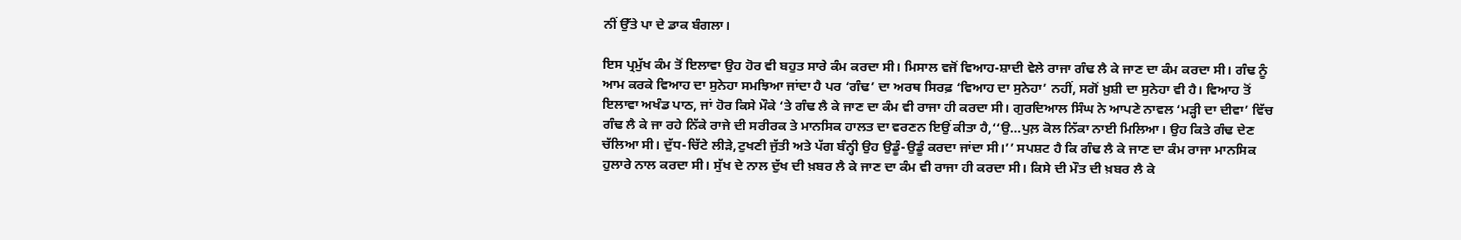ਨੀਂ ਉੱਤੇ ਪਾ ਦੇ ਡਾਕ ਬੰਗਲਾ।

ਇਸ ਪ੍ਰਮੁੱਖ ਕੰਮ ਤੋਂ ਇਲਾਵਾ ਉਹ ਹੋਰ ਵੀ ਬਹੁਤ ਸਾਰੇ ਕੰਮ ਕਰਦਾ ਸੀ। ਮਿਸਾਲ ਵਜੋਂ ਵਿਆਹ-ਸ਼ਾਦੀ ਵੇਲੇ ਰਾਜਾ ਗੰਢ ਲੈ ਕੇ ਜਾਣ ਦਾ ਕੰਮ ਕਰਦਾ ਸੀ। ਗੰਢ ਨੂੰ ਆਮ ਕਰਕੇ ਵਿਆਹ ਦਾ ਸੁਨੇਹਾ ਸਮਝਿਆ ਜਾਂਦਾ ਹੈ ਪਰ ‘ਗੰਢ’ ਦਾ ਅਰਥ ਸਿਰਫ਼ ‘ਵਿਆਹ ਦਾ ਸੁਨੇਹਾ’ ਨਹੀਂ, ਸਗੋਂ ਖ਼ੁਸ਼ੀ ਦਾ ਸੁਨੇਹਾ ਵੀ ਹੈ। ਵਿਆਹ ਤੋਂ ਇਲਾਵਾ ਅਖੰਡ ਪਾਠ, ਜਾਂ ਹੋਰ ਕਿਸੇ ਮੌਕੇ ‘ਤੇ ਗੰਢ ਲੈ ਕੇ ਜਾਣ ਦਾ ਕੰਮ ਵੀ ਰਾਜਾ ਹੀ ਕਰਦਾ ਸੀ। ਗੁਰਦਿਆਲ ਸਿੰਘ ਨੇ ਆਪਣੇ ਨਾਵਲ ‘ਮੜ੍ਹੀ ਦਾ ਦੀਵਾ’ ਵਿੱਚ ਗੰਢ ਲੈ ਕੇ ਜਾ ਰਹੇ ਨਿੱਕੇ ਰਾਜੇ ਦੀ ਸਰੀਰਕ ਤੇ ਮਾਨਸਿਕ ਹਾਲਤ ਦਾ ਵਰਣਨ ਇਉਂ ਕੀਤਾ ਹੈ,‘‘ਉ…ਪੁਲ਼ ਕੋਲ ਨਿੱਕਾ ਨਾਈ ਮਿਲਿਆ। ਉਹ ਕਿਤੇ ਗੰਢ ਦੇਣ ਚੱਲਿਆ ਸੀ। ਦੁੱਧ-ਚਿੱਟੇ ਲੀੜੇ,ਟੁਖਣੀ ਜੁੱਤੀ ਅਤੇ ਪੱਗ ਬੰਨ੍ਹੀ ਉਹ ਉਡੂੰ-ਉਡੂੰ ਕਰਦਾ ਜਾਂਦਾ ਸੀ।’’ ਸਪਸ਼ਟ ਹੈ ਕਿ ਗੰਢ ਲੈ ਕੇ ਜਾਣ ਦਾ ਕੰਮ ਰਾਜਾ ਮਾਨਸਿਕ ਹੁਲਾਰੇ ਨਾਲ ਕਰਦਾ ਸੀ। ਸੁੱਖ ਦੇ ਨਾਲ ਦੁੱਖ ਦੀ ਖ਼ਬਰ ਲੈ ਕੇ ਜਾਣ ਦਾ ਕੰਮ ਵੀ ਰਾਜਾ ਹੀ ਕਰਦਾ ਸੀ। ਕਿਸੇ ਦੀ ਮੌਤ ਦੀ ਖ਼ਬਰ ਲੈ ਕੇ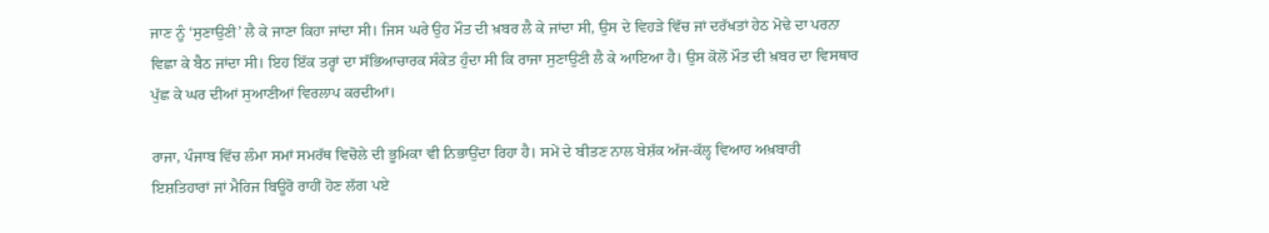ਜਾਣ ਨੂੰ ‘ਸੁਣਾਉਣੀ’ ਲੈ ਕੇ ਜਾਣਾ ਕਿਹਾ ਜਾਂਦਾ ਸੀ। ਜਿਸ ਘਰੇ ਉਹ ਮੌਤ ਦੀ ਖ਼ਬਰ ਲੈ ਕੇ ਜਾਂਦਾ ਸੀ, ਉਸ ਦੇ ਵਿਹੜੇ ਵਿੱਚ ਜਾਂ ਦਰੱਖਤਾਂ ਹੇਠ ਮੋਢੇ ਦਾ ਪਰਨਾ ਵਿਛਾ ਕੇ ਬੈਠ ਜਾਂਦਾ ਸੀ। ਇਹ ਇੱਕ ਤਰ੍ਹਾਂ ਦਾ ਸੱਭਿਆਚਾਰਕ ਸੰਕੇਤ ਹੁੰਦਾ ਸੀ ਕਿ ਰਾਜਾ ਸੁਣਾਉਣੀ ਲੈ ਕੇ ਆਇਆ ਹੈ। ਉਸ ਕੋਲੋਂ ਮੌਤ ਦੀ ਖ਼ਬਰ ਦਾ ਵਿਸਥਾਰ ਪੁੱਛ ਕੇ ਘਰ ਦੀਆਂ ਸੁਆਣੀਆਂ ਵਿਰਲਾਪ ਕਰਦੀਆਂ।

ਰਾਜਾ, ਪੰਜਾਬ ਵਿੱਚ ਲੰਮਾ ਸਮਾਂ ਸਮਰੱਥ ਵਿਚੋਲੇ ਦੀ ਭੂਮਿਕਾ ਵੀ ਨਿਭਾਉਂਦਾ ਰਿਹਾ ਹੈ। ਸਮੇਂ ਦੇ ਬੀਤਣ ਨਾਲ ਬੇਸ਼ੱਕ ਅੱਜ-ਕੱਲ੍ਹ ਵਿਆਹ ਅਖ਼ਬਾਰੀ ਇਸ਼ਤਿਹਾਰਾਂ ਜਾਂ ਮੈਰਿਜ ਬਿਊਰੋ ਰਾਹੀਂ ਹੋਣ ਲੱਗ ਪਏ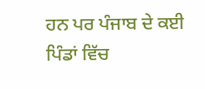ਹਨ ਪਰ ਪੰਜਾਬ ਦੇ ਕਈ ਪਿੰਡਾਂ ਵਿੱਚ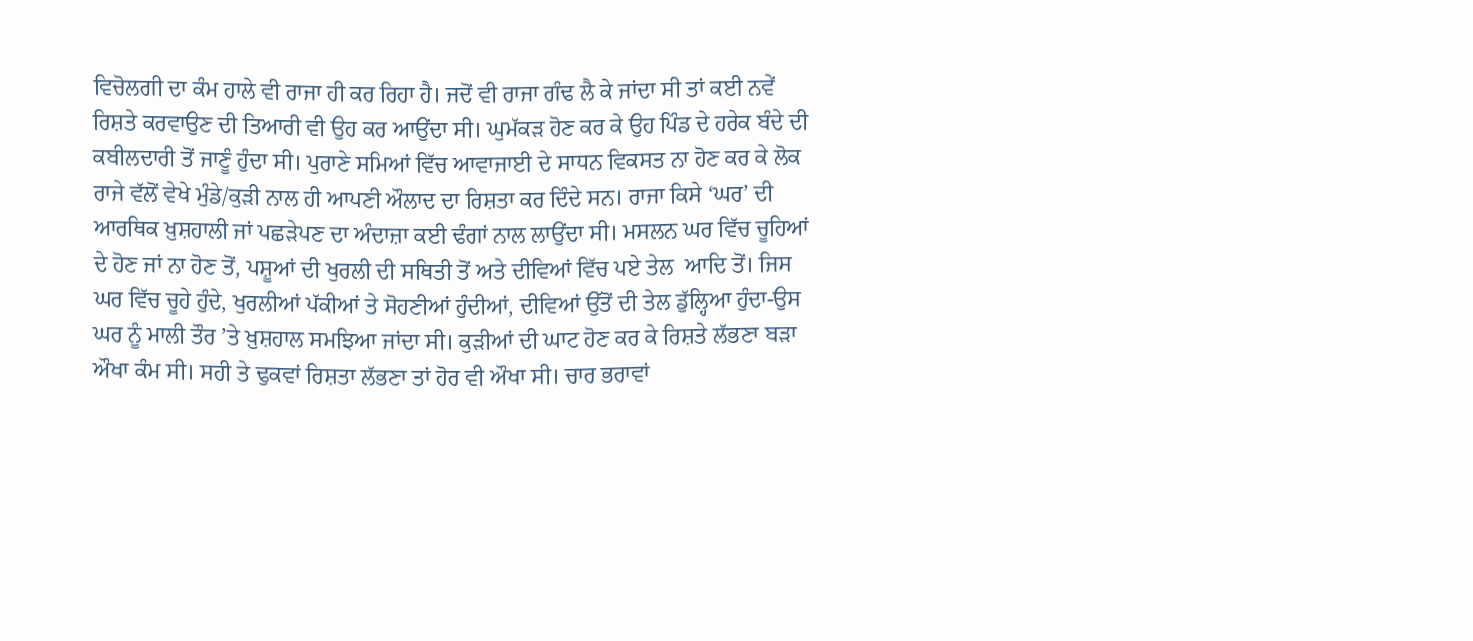ਵਿਚੋਲਗੀ ਦਾ ਕੰਮ ਹਾਲੇ ਵੀ ਰਾਜਾ ਹੀ ਕਰ ਰਿਹਾ ਹੈ। ਜਦੋਂ ਵੀ ਰਾਜਾ ਗੰਢ ਲੈ ਕੇ ਜਾਂਦਾ ਸੀ ਤਾਂ ਕਈ ਨਵੇਂ ਰਿਸ਼ਤੇ ਕਰਵਾਉਣ ਦੀ ਤਿਆਰੀ ਵੀ ਉਹ ਕਰ ਆਉਂਦਾ ਸੀ। ਘੁਮੱਕੜ ਹੋਣ ਕਰ ਕੇ ਉਹ ਪਿੰਡ ਦੇ ਹਰੇਕ ਬੰਦੇ ਦੀ ਕਬੀਲਦਾਰੀ ਤੋਂ ਜਾਣੂੰ ਹੁੰਦਾ ਸੀ। ਪੁਰਾਣੇ ਸਮਿਆਂ ਵਿੱਚ ਆਵਾਜਾਈ ਦੇ ਸਾਧਨ ਵਿਕਸਤ ਨਾ ਹੋਣ ਕਰ ਕੇ ਲੋਕ ਰਾਜੇ ਵੱਲੋਂ ਵੇਖੇ ਮੁੰਡੇ/ਕੁੜੀ ਨਾਲ ਹੀ ਆਪਣੀ ਔਲਾਦ ਦਾ ਰਿਸ਼ਤਾ ਕਰ ਦਿੰਦੇ ਸਨ। ਰਾਜਾ ਕਿਸੇ ‘ਘਰ’ ਦੀ ਆਰਥਿਕ ਖ਼ੁਸ਼ਹਾਲੀ ਜਾਂ ਪਛੜੇਪਣ ਦਾ ਅੰਦਾਜ਼ਾ ਕਈ ਢੰਗਾਂ ਨਾਲ ਲਾਉਂਦਾ ਸੀ। ਮਸਲਨ ਘਰ ਵਿੱਚ ਚੂਹਿਆਂ ਦੇ ਹੋਣ ਜਾਂ ਨਾ ਹੋਣ ਤੋਂ, ਪਸ਼ੂਆਂ ਦੀ ਖੁਰਲੀ ਦੀ ਸਥਿਤੀ ਤੋਂ ਅਤੇ ਦੀਵਿਆਂ ਵਿੱਚ ਪਏ ਤੇਲ  ਆਦਿ ਤੋਂ। ਜਿਸ ਘਰ ਵਿੱਚ ਚੂਹੇ ਹੁੰਦੇ, ਖੁਰਲੀਆਂ ਪੱਕੀਆਂ ਤੇ ਸੋਹਣੀਆਂ ਹੁੰਦੀਆਂ, ਦੀਵਿਆਂ ਉੱਤੋਂ ਦੀ ਤੇਲ ਡੁੱਲ੍ਹਿਆ ਹੁੰਦਾ-ਉਸ ਘਰ ਨੂੰ ਮਾਲੀ ਤੌਰ ’ਤੇ ਖ਼ੁਸ਼ਹਾਲ ਸਮਝਿਆ ਜਾਂਦਾ ਸੀ। ਕੁੜੀਆਂ ਦੀ ਘਾਟ ਹੋਣ ਕਰ ਕੇ ਰਿਸ਼ਤੇ ਲੱਭਣਾ ਬੜਾ ਔਖਾ ਕੰਮ ਸੀ। ਸਹੀ ਤੇ ਢੁਕਵਾਂ ਰਿਸ਼ਤਾ ਲੱਭਣਾ ਤਾਂ ਹੋਰ ਵੀ ਔਖਾ ਸੀ। ਚਾਰ ਭਰਾਵਾਂ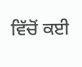ਵਿੱਚੋਂ ਕਈ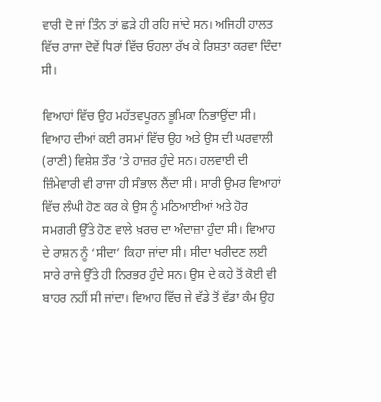ਵਾਰੀ ਦੋ ਜਾਂ ਤਿੰਨ ਤਾਂ ਛੜੇ ਹੀ ਰਹਿ ਜਾਂਦੇ ਸਨ। ਅਜਿਹੀ ਹਾਲਤ ਵਿੱਚ ਰਾਜਾ ਦੋਵੇਂ ਧਿਰਾਂ ਵਿੱਚ ਓਹਲਾ ਰੱਖ ਕੇ ਰਿਸ਼ਤਾ ਕਰਵਾ ਦਿੰਦਾ ਸੀ।

ਵਿਆਹਾਂ ਵਿੱਚ ਉਹ ਮਹੱਤਵਪੂਰਨ ਭੂਮਿਕਾ ਨਿਭਾਉਂਦਾ ਸੀ। ਵਿਆਹ ਦੀਆਂ ਕਈ ਰਸਮਾਂ ਵਿੱਚ ਉਹ ਅਤੇ ਉਸ ਦੀ ਘਰਵਾਲੀ (ਰਾਣੀ) ਵਿਸ਼ੇਸ਼ ਤੌਰ ’ਤੇ ਹਾਜ਼ਰ ਹੁੰਦੇ ਸਨ। ਹਲਵਾਈ ਦੀ ਜ਼ਿੰਮੇਵਾਰੀ ਵੀ ਰਾਜਾ ਹੀ ਸੰਭਾਲ ਲੈਂਦਾ ਸੀ। ਸਾਰੀ ਉਮਰ ਵਿਆਹਾਂ ਵਿੱਚ ਲੰਘੀ ਹੋਣ ਕਰ ਕੇ ਉਸ ਨੂੰ ਮਠਿਆਈਆਂ ਅਤੇ ਹੋਰ ਸਮਗਰੀ ਉੱਤੇ ਹੋਣ ਵਾਲੇ ਖ਼ਰਚ ਦਾ ਅੰਦਾਜ਼ਾ ਹੁੰਦਾ ਸੀ। ਵਿਆਹ ਦੇ ਰਾਸ਼ਨ ਨੂੰ ‘ਸੀਦਾ’ ਕਿਹਾ ਜਾਂਦਾ ਸੀ। ਸੀਦਾ ਖਰੀਦਣ ਲਈ ਸਾਰੇ ਰਾਜੇ ਉੱਤੇ ਹੀ ਨਿਰਭਰ ਹੁੰਦੇ ਸਨ। ਉਸ ਦੇ ਕਹੇ ਤੋਂ ਕੋਈ ਵੀ ਬਾਹਰ ਨਹੀਂ ਸੀ ਜਾਂਦਾ। ਵਿਆਹ ਵਿੱਚ ਜੇ ਵੱਡੇ ਤੋਂ ਵੱਡਾ ਕੰਮ ਉਹ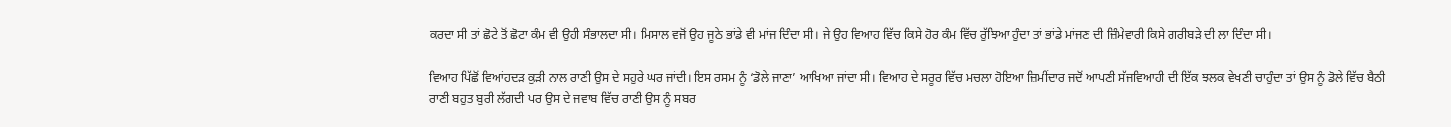ਕਰਦਾ ਸੀ ਤਾਂ ਛੋਟੇ ਤੋਂ ਛੋਟਾ ਕੰਮ ਵੀ ਉਹੀ ਸੰਭਾਲਦਾ ਸੀ। ਮਿਸਾਲ ਵਜੋਂ ਉਹ ਜੂਠੇ ਭਾਂਡੇ ਵੀ ਮਾਂਜ ਦਿੰਦਾ ਸੀ। ਜੇ ਉਹ ਵਿਆਹ ਵਿੱਚ ਕਿਸੇ ਹੋਰ ਕੰਮ ਵਿੱਚ ਰੁੱਝਿਆ ਹੁੰਦਾ ਤਾਂ ਭਾਂਡੇ ਮਾਂਜਣ ਦੀ ਜ਼ਿੰਮੇਵਾਰੀ ਕਿਸੇ ਗਰੀਬੜੇ ਦੀ ਲਾ ਦਿੰਦਾ ਸੀ।

ਵਿਆਹ ਪਿੱਛੋਂ ਵਿਆਂਹਦੜ ਕੁੜੀ ਨਾਲ ਰਾਣੀ ਉਸ ਦੇ ਸਹੁਰੇ ਘਰ ਜਾਂਦੀ। ਇਸ ਰਸਮ ਨੂੰ ‘ਡੋਲੇ ਜਾਣਾ’ ਆਖਿਆ ਜਾਂਦਾ ਸੀ। ਵਿਆਹ ਦੇ ਸਰੂਰ ਵਿੱਚ ਮਚਲਾ ਹੋਇਆ ਜ਼ਿਮੀਂਦਾਰ ਜਦੋਂ ਆਪਣੀ ਸੱਜਵਿਆਹੀ ਦੀ ਇੱਕ ਝਲਕ ਵੇਖਣੀ ਚਾਹੁੰਦਾ ਤਾਂ ਉਸ ਨੂੰ ਡੋਲੇ ਵਿੱਚ ਬੈਠੀ ਰਾਣੀ ਬਹੁਤ ਬੁਰੀ ਲੱਗਦੀ ਪਰ ਉਸ ਦੇ ਜਵਾਬ ਵਿੱਚ ਰਾਣੀ ਉਸ ਨੂੰ ਸਬਰ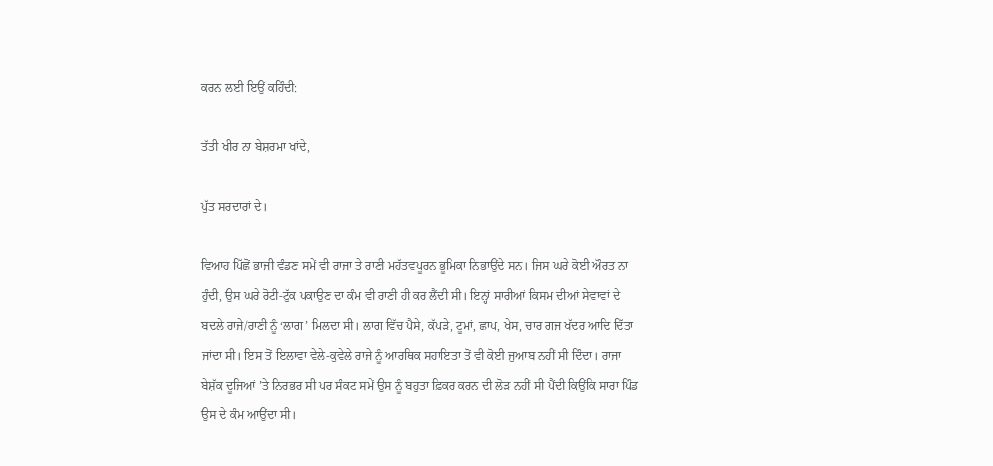ਕਰਨ ਲਈ ਇਉਂ ਕਹਿੰਦੀ:

ਤੱਤੀ ਖੀਰ ਨਾ ਬੇਸ਼ਰਮਾ ਖਾਂਦੇ,

ਪੁੱਤ ਸਰਦਾਰਾਂ ਦੇ।

ਵਿਆਹ ਪਿੱਛੋਂ ਭਾਜੀ ਵੰਡਣ ਸਮੇਂ ਵੀ ਰਾਜਾ ਤੇ ਰਾਣੀ ਮਹੱਤਵਪੂਰਨ ਭੂਮਿਕਾ ਨਿਭਾਉਂਦੇ ਸਨ। ਜਿਸ ਘਰੇ ਕੋਈ ਔਰਤ ਨਾ ਹੁੰਦੀ, ਉਸ ਘਰੇ ਰੋਟੀ-ਟੁੱਕ ਪਕਾਉਣ ਦਾ ਕੰਮ ਵੀ ਰਾਣੀ ਹੀ ਕਰ ਲੈਂਦੀ ਸੀ। ਇਨ੍ਹਾਂ ਸਾਰੀਆਂ ਕਿਸਮ ਦੀਆਂ ਸੇਵਾਵਾਂ ਦੇ ਬਦਲੇ ਰਾਜੇ/ਰਾਣੀ ਨੂੰ ‘ਲਾਗ’ ਮਿਲਦਾ ਸੀ। ਲਾਗ ਵਿੱਚ ਪੈਸੇ, ਕੱਪੜੇ, ਟੂਮਾਂ, ਛਾਪ, ਖੇਸ, ਚਾਰ ਗਜ ਖੱਦਰ ਆਦਿ ਦਿੱਤਾ ਜਾਂਦਾ ਸੀ। ਇਸ ਤੋਂ ਇਲਾਵਾ ਵੇਲੇ-ਕੁਵੇਲੇ ਰਾਜੇ ਨੂੰ ਆਰਥਿਕ ਸਹਾਇਤਾ ਤੋਂ ਵੀ ਕੋਈ ਜੁਆਬ ਨਹੀਂ ਸੀ ਦਿੰਦਾ। ਰਾਜਾ ਬੇਸ਼ੱਕ ਦੂਜਿਆਂ ’ਤੇ ਨਿਰਭਰ ਸੀ ਪਰ ਸੰਕਟ ਸਮੇਂ ਉਸ ਨੂੰ ਬਹੁਤਾ ਫ਼ਿਕਰ ਕਰਨ ਦੀ ਲੋੜ ਨਹੀਂ ਸੀ ਪੈਂਦੀ ਕਿਉਂਕਿ ਸਾਰਾ ਪਿੰਡ ਉਸ ਦੇ ਕੰਮ ਆਉਂਦਾ ਸੀ।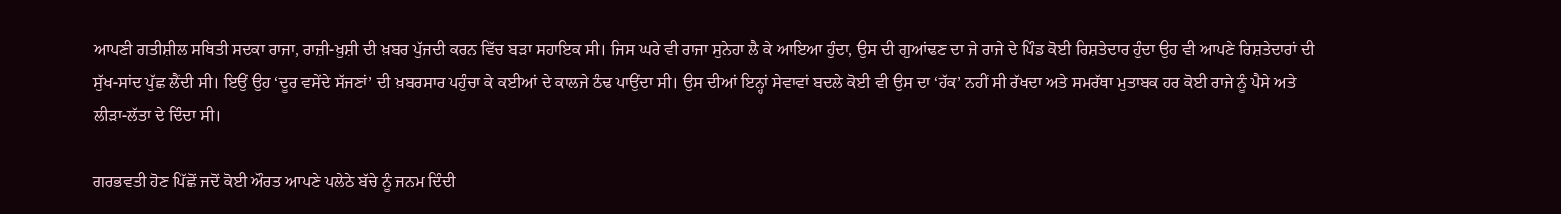ਆਪਣੀ ਗਤੀਸ਼ੀਲ ਸਥਿਤੀ ਸਦਕਾ ਰਾਜਾ, ਰਾਜ਼ੀ-ਖ਼ੁਸ਼ੀ ਦੀ ਖ਼ਬਰ ਪੁੱਜਦੀ ਕਰਨ ਵਿੱਚ ਬੜਾ ਸਹਾਇਕ ਸੀ। ਜਿਸ ਘਰੇ ਵੀ ਰਾਜਾ ਸੁਨੇਹਾ ਲੈ ਕੇ ਆਇਆ ਹੁੰਦਾ, ਉਸ ਦੀ ਗੁਆਂਢਣ ਦਾ ਜੇ ਰਾਜੇ ਦੇ ਪਿੰਡ ਕੋਈ ਰਿਸ਼ਤੇਦਾਰ ਹੁੰਦਾ ਉਹ ਵੀ ਆਪਣੇ ਰਿਸ਼ਤੇਦਾਰਾਂ ਦੀ ਸੁੱਖ-ਸਾਂਦ ਪੁੱਛ ਲੈਂਦੀ ਸੀ। ਇਉਂ ਉਹ ‘ਦੂਰ ਵਸੇਂਦੇ ਸੱਜਣਾਂ’ ਦੀ ਖ਼ਬਰਸਾਰ ਪਹੁੰਚਾ ਕੇ ਕਈਆਂ ਦੇ ਕਾਲਜੇ ਠੰਢ ਪਾਉਂਦਾ ਸੀ। ਉਸ ਦੀਆਂ ਇਨ੍ਹਾਂ ਸੇਵਾਵਾਂ ਬਦਲੇ ਕੋਈ ਵੀ ਉਸ ਦਾ ‘ਹੱਕ’ ਨਹੀਂ ਸੀ ਰੱਖਦਾ ਅਤੇ ਸਮਰੱਥਾ ਮੁਤਾਬਕ ਹਰ ਕੋਈ ਰਾਜੇ ਨੂੰ ਪੈਸੇ ਅਤੇ ਲੀੜਾ-ਲੱਤਾ ਦੇ ਦਿੰਦਾ ਸੀ।

ਗਰਭਵਤੀ ਹੋਣ ਪਿੱਛੋਂ ਜਦੋਂ ਕੋਈ ਔਰਤ ਆਪਣੇ ਪਲੇਠੇ ਬੱਚੇ ਨੂੰ ਜਨਮ ਦਿੰਦੀ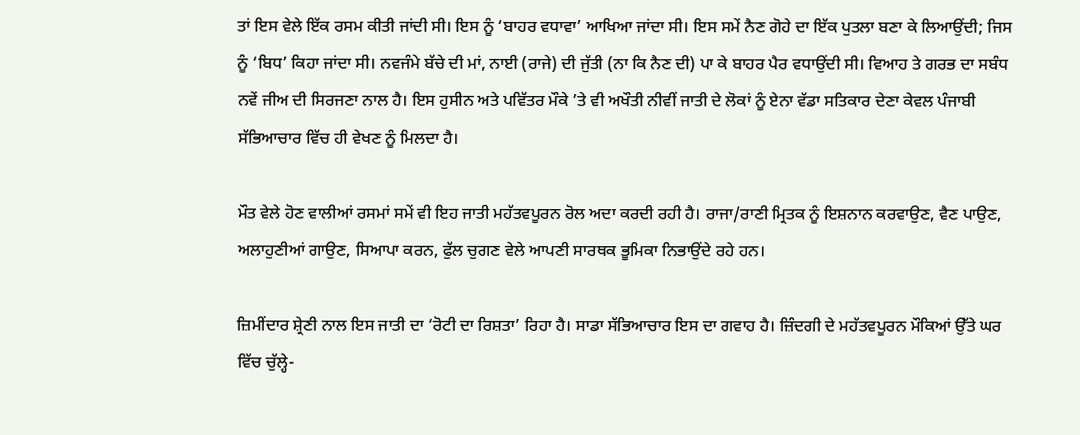ਤਾਂ ਇਸ ਵੇਲੇ ਇੱਕ ਰਸਮ ਕੀਤੀ ਜਾਂਦੀ ਸੀ। ਇਸ ਨੂੰ ‘ਬਾਹਰ ਵਧਾਵਾ’ ਆਖਿਆ ਜਾਂਦਾ ਸੀ। ਇਸ ਸਮੇਂ ਨੈਣ ਗੋਹੇ ਦਾ ਇੱਕ ਪੁਤਲਾ ਬਣਾ ਕੇ ਲਿਆਉਂਦੀ; ਜਿਸ ਨੂੰ ‘ਬਿਧ’ ਕਿਹਾ ਜਾਂਦਾ ਸੀ। ਨਵਜੰਮੇ ਬੱਚੇ ਦੀ ਮਾਂ, ਨਾਈ (ਰਾਜੇ) ਦੀ ਜੁੱਤੀ (ਨਾ ਕਿ ਨੈਣ ਦੀ) ਪਾ ਕੇ ਬਾਹਰ ਪੈਰ ਵਧਾਉਂਦੀ ਸੀ। ਵਿਆਹ ਤੇ ਗਰਭ ਦਾ ਸਬੰਧ ਨਵੇਂ ਜੀਅ ਦੀ ਸਿਰਜਣਾ ਨਾਲ ਹੈ। ਇਸ ਹੁਸੀਨ ਅਤੇ ਪਵਿੱਤਰ ਮੌਕੇ ’ਤੇ ਵੀ ਅਖੌਤੀ ਨੀਵੀਂ ਜਾਤੀ ਦੇ ਲੋਕਾਂ ਨੂੰ ਏਨਾ ਵੱਡਾ ਸਤਿਕਾਰ ਦੇਣਾ ਕੇਵਲ ਪੰਜਾਬੀ ਸੱਭਿਆਚਾਰ ਵਿੱਚ ਹੀ ਵੇਖਣ ਨੂੰ ਮਿਲਦਾ ਹੈ।

ਮੌਤ ਵੇਲੇ ਹੋਣ ਵਾਲੀਆਂ ਰਸਮਾਂ ਸਮੇਂ ਵੀ ਇਹ ਜਾਤੀ ਮਹੱਤਵਪੂਰਨ ਰੋਲ ਅਦਾ ਕਰਦੀ ਰਹੀ ਹੈ। ਰਾਜਾ/ਰਾਣੀ ਮ੍ਰਿਤਕ ਨੂੰ ਇਸ਼ਨਾਨ ਕਰਵਾਉਣ, ਵੈਣ ਪਾਉਣ, ਅਲਾਹੁਣੀਆਂ ਗਾਉਣ, ਸਿਆਪਾ ਕਰਨ, ਫੁੱਲ ਚੁਗਣ ਵੇਲੇ ਆਪਣੀ ਸਾਰਥਕ ਭੂਮਿਕਾ ਨਿਭਾਉਂਦੇ ਰਹੇ ਹਨ।

ਜ਼ਿਮੀਂਦਾਰ ਸ਼੍ਰੇਣੀ ਨਾਲ ਇਸ ਜਾਤੀ ਦਾ ‘ਰੋਟੀ ਦਾ ਰਿਸ਼ਤਾ’ ਰਿਹਾ ਹੈ। ਸਾਡਾ ਸੱਭਿਆਚਾਰ ਇਸ ਦਾ ਗਵਾਹ ਹੈ। ਜ਼ਿੰਦਗੀ ਦੇ ਮਹੱਤਵਪੂਰਨ ਮੌਕਿਆਂ ਉੱਤੇ ਘਰ ਵਿੱਚ ਚੁੱਲ੍ਹੇ-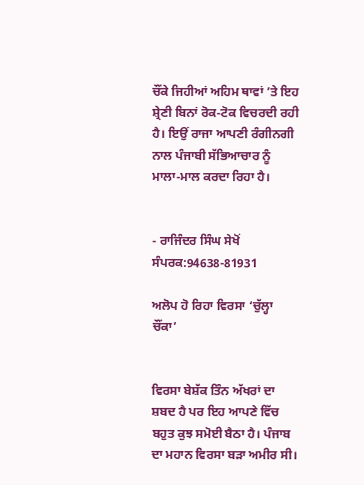ਚੌਂਕੇ ਜਿਹੀਆਂ ਅਹਿਮ ਥਾਵਾਂ ’ਤੇ ਇਹ ਸ਼੍ਰੇਣੀ ਬਿਨਾਂ ਰੋਕ-ਟੋਕ ਵਿਚਰਦੀ ਰਹੀ ਹੈ। ਇਉਂ ਰਾਜਾ ਆਪਣੀ ਰੰਗੀਨਗੀ ਨਾਲ ਪੰਜਾਬੀ ਸੱਭਿਆਚਾਰ ਨੂੰ ਮਾਲਾ-ਮਾਲ ਕਰਦਾ ਰਿਹਾ ਹੈ।


- ਰਾਜਿੰਦਰ ਸਿੰਘ ਸੇਖੋਂ
ਸੰਪਰਕ:94638-81931

ਅਲੋਪ ਹੋ ਰਿਹਾ ਵਿਰਸਾ ‘ਚੁੱਲ੍ਹਾ ਚੌਂਕਾ’


ਵਿਰਸਾ ਬੇਸ਼ੱਕ ਤਿੰਨ ਅੱਖਰਾਂ ਦਾ  ਸ਼ਬਦ ਹੈ ਪਰ ਇਹ ਆਪਣੇ ਵਿੱਚ ਬਹੁਤ ਕੁਝ ਸਮੋਈ ਬੈਠਾ ਹੈ। ਪੰਜਾਬ ਦਾ ਮਹਾਨ ਵਿਰਸਾ ਬੜਾ ਅਮੀਰ ਸੀ।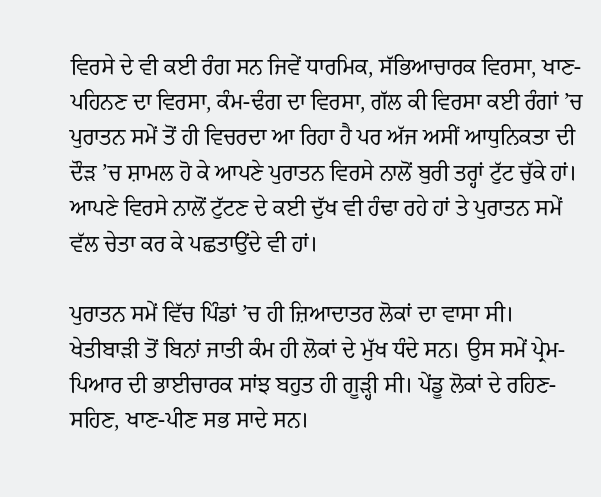ਵਿਰਸੇ ਦੇ ਵੀ ਕਈ ਰੰਗ ਸਨ ਜਿਵੇਂ ਧਾਰਮਿਕ, ਸੱਭਿਆਚਾਰਕ ਵਿਰਸਾ, ਖਾਣ-ਪਹਿਨਣ ਦਾ ਵਿਰਸਾ, ਕੰਮ-ਢੰਗ ਦਾ ਵਿਰਸਾ, ਗੱਲ ਕੀ ਵਿਰਸਾ ਕਈ ਰੰਗਾਂ ’ਚ ਪੁਰਾਤਨ ਸਮੇਂ ਤੋਂ ਹੀ ਵਿਚਰਦਾ ਆ ਰਿਹਾ ਹੈ ਪਰ ਅੱਜ ਅਸੀਂ ਆਧੁਨਿਕਤਾ ਦੀ ਦੌੜ ’ਚ ਸ਼ਾਮਲ ਹੋ ਕੇ ਆਪਣੇ ਪੁਰਾਤਨ ਵਿਰਸੇ ਨਾਲੋਂ ਬੁਰੀ ਤਰ੍ਹਾਂ ਟੁੱਟ ਚੁੱਕੇ ਹਾਂ। ਆਪਣੇ ਵਿਰਸੇ ਨਾਲੋਂ ਟੁੱਟਣ ਦੇ ਕਈ ਦੁੱਖ ਵੀ ਹੰਢਾ ਰਹੇ ਹਾਂ ਤੇ ਪੁਰਾਤਨ ਸਮੇਂ ਵੱਲ ਚੇਤਾ ਕਰ ਕੇ ਪਛਤਾਉਂਦੇ ਵੀ ਹਾਂ।

ਪੁਰਾਤਨ ਸਮੇਂ ਵਿੱਚ ਪਿੰਡਾਂ ’ਚ ਹੀ ਜ਼ਿਆਦਾਤਰ ਲੋਕਾਂ ਦਾ ਵਾਸਾ ਸੀ। ਖੇਤੀਬਾੜੀ ਤੋਂ ਬਿਨਾਂ ਜਾਤੀ ਕੰਮ ਹੀ ਲੋਕਾਂ ਦੇ ਮੁੱਖ ਧੰਦੇ ਸਨ। ਉਸ ਸਮੇਂ ਪ੍ਰੇਮ-ਪਿਆਰ ਦੀ ਭਾਈਚਾਰਕ ਸਾਂਝ ਬਹੁਤ ਹੀ ਗੂੜ੍ਹੀ ਸੀ। ਪੇਂਡੂ ਲੋਕਾਂ ਦੇ ਰਹਿਣ-ਸਹਿਣ, ਖਾਣ-ਪੀਣ ਸਭ ਸਾਦੇ ਸਨ।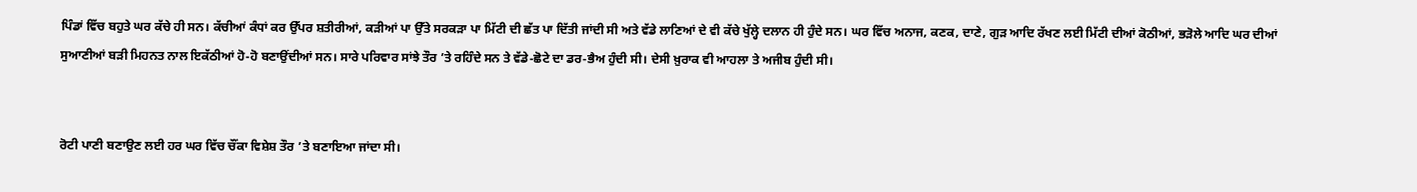ਪਿੰਡਾਂ ਵਿੱਚ ਬਹੁਤੇ ਘਰ ਕੱਚੇ ਹੀ ਸਨ। ਕੱਚੀਆਂ ਕੰਧਾਂ ਕਰ ਉੱਪਰ ਸ਼ਤੀਰੀਆਂ, ਕੜੀਆਂ ਪਾ ਉੱਤੇ ਸਰਕੜਾ ਪਾ ਮਿੱਟੀ ਦੀ ਛੱਤ ਪਾ ਦਿੱਤੀ ਜਾਂਦੀ ਸੀ ਅਤੇ ਵੱਡੇ ਲਾਣਿਆਂ ਦੇ ਵੀ ਕੱਚੇ ਖੁੱਲ੍ਹੇ ਦਲਾਨ ਹੀ ਹੁੰਦੇ ਸਨ। ਘਰ ਵਿੱਚ ਅਨਾਜ, ਕਣਕ, ਦਾਣੇ, ਗੁੜ ਆਦਿ ਰੱਖਣ ਲਈ ਮਿੱਟੀ ਦੀਆਂ ਕੋਠੀਆਂ, ਭੜੋਲੇ ਆਦਿ ਘਰ ਦੀਆਂ ਸੁਆਣੀਆਂ ਬੜੀ ਮਿਹਨਤ ਨਾਲ ਇਕੱਠੀਆਂ ਹੋ-ਹੋ ਬਣਾਉਂਦੀਆਂ ਸਨ। ਸਾਰੇ ਪਰਿਵਾਰ ਸਾਂਝੇ ਤੌਰ ’ਤੇ ਰਹਿੰਦੇ ਸਨ ਤੇ ਵੱਡੇ-ਛੋਟੇ ਦਾ ਡਰ-ਭੈਅ ਹੁੰਦੀ ਸੀ। ਦੇਸੀ ਖ਼ੁਰਾਕ ਵੀ ਆਹਲਾ ਤੇ ਅਜੀਬ ਹੁੰਦੀ ਸੀ।


ਰੋਟੀ ਪਾਣੀ ਬਣਾਉਣ ਲਈ ਹਰ ਘਰ ਵਿੱਚ ਚੌਂਕਾ ਵਿਸ਼ੇਸ਼ ਤੌਰ ’ਤੇ ਬਣਾਇਆ ਜਾਂਦਾ ਸੀ।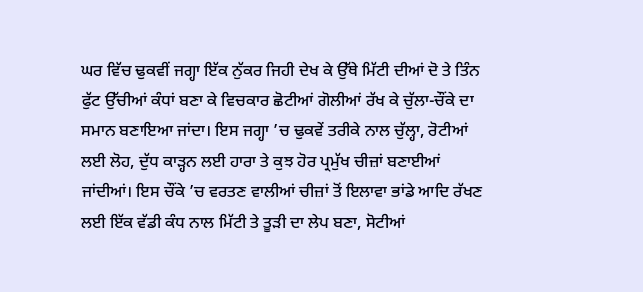ਘਰ ਵਿੱਚ ਢੁਕਵੀਂ ਜਗ੍ਹਾ ਇੱਕ ਨੁੱਕਰ ਜਿਹੀ ਦੇਖ ਕੇ ਉੱਥੇ ਮਿੱਟੀ ਦੀਆਂ ਦੋ ਤੇ ਤਿੰਨ ਫੁੱਟ ਉੱਚੀਆਂ ਕੰਧਾਂ ਬਣਾ ਕੇ ਵਿਚਕਾਰ ਛੋਟੀਆਂ ਗੋਲੀਆਂ ਰੱਖ ਕੇ ਚੁੱਲਾ-ਚੌਂਕੇ ਦਾ ਸਮਾਨ ਬਣਾਇਆ ਜਾਂਦਾ। ਇਸ ਜਗ੍ਹਾ ’ਚ ਢੁਕਵੇਂ ਤਰੀਕੇ ਨਾਲ ਚੁੱਲ੍ਹਾ, ਰੋਟੀਆਂ ਲਈ ਲੋਹ, ਦੁੱਧ ਕਾੜ੍ਹਨ ਲਈ ਹਾਰਾ ਤੇ ਕੁਝ ਹੋਰ ਪ੍ਰਮੁੱਖ ਚੀਜ਼ਾਂ ਬਣਾਈਆਂ ਜਾਂਦੀਆਂ। ਇਸ ਚੌਂਕੇ ’ਚ ਵਰਤਣ ਵਾਲੀਆਂ ਚੀਜ਼ਾਂ ਤੋਂ ਇਲਾਵਾ ਭਾਂਡੇ ਆਦਿ ਰੱਖਣ ਲਈ ਇੱਕ ਵੱਡੀ ਕੰਧ ਨਾਲ ਮਿੱਟੀ ਤੇ ਤੂੜੀ ਦਾ ਲੇਪ ਬਣਾ, ਸੋਟੀਆਂ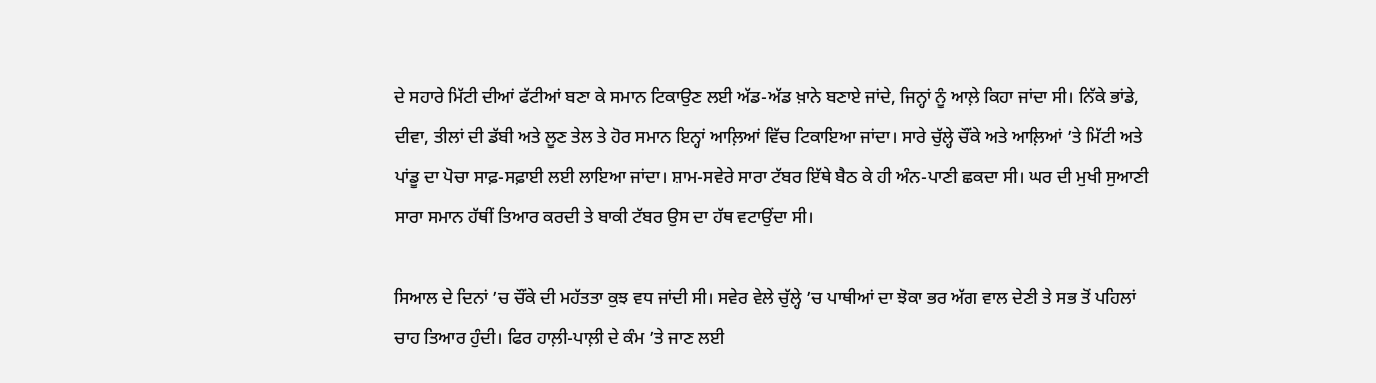ਦੇ ਸਹਾਰੇ ਮਿੱਟੀ ਦੀਆਂ ਫੱਟੀਆਂ ਬਣਾ ਕੇ ਸਮਾਨ ਟਿਕਾਉਣ ਲਈ ਅੱਡ-ਅੱਡ ਖ਼ਾਨੇ ਬਣਾਏ ਜਾਂਦੇ, ਜਿਨ੍ਹਾਂ ਨੂੰ ਆਲ਼ੇ ਕਿਹਾ ਜਾਂਦਾ ਸੀ। ਨਿੱਕੇ ਭਾਂਡੇ, ਦੀਵਾ, ਤੀਲਾਂ ਦੀ ਡੱਬੀ ਅਤੇ ਲੂਣ ਤੇਲ ਤੇ ਹੋਰ ਸਮਾਨ ਇਨ੍ਹਾਂ ਆਲ਼ਿਆਂ ਵਿੱਚ ਟਿਕਾਇਆ ਜਾਂਦਾ। ਸਾਰੇ ਚੁੱਲ੍ਹੇ ਚੌਂਕੇ ਅਤੇ ਆਲ਼ਿਆਂ ’ਤੇ ਮਿੱਟੀ ਅਤੇ ਪਾਂਡੂ ਦਾ ਪੋਚਾ ਸਾਫ਼-ਸਫ਼ਾਈ ਲਈ ਲਾਇਆ ਜਾਂਦਾ। ਸ਼ਾਮ-ਸਵੇਰੇ ਸਾਰਾ ਟੱਬਰ ਇੱਥੇ ਬੈਠ ਕੇ ਹੀ ਅੰਨ-ਪਾਣੀ ਛਕਦਾ ਸੀ। ਘਰ ਦੀ ਮੁਖੀ ਸੁਆਣੀ ਸਾਰਾ ਸਮਾਨ ਹੱਥੀਂ ਤਿਆਰ ਕਰਦੀ ਤੇ ਬਾਕੀ ਟੱਬਰ ਉਸ ਦਾ ਹੱਥ ਵਟਾਉਂਦਾ ਸੀ।

ਸਿਆਲ ਦੇ ਦਿਨਾਂ ’ਚ ਚੌਂਕੇ ਦੀ ਮਹੱਤਤਾ ਕੁਝ ਵਧ ਜਾਂਦੀ ਸੀ। ਸਵੇਰ ਵੇਲੇ ਚੁੱਲ੍ਹੇ ’ਚ ਪਾਥੀਆਂ ਦਾ ਝੋਕਾ ਭਰ ਅੱਗ ਵਾਲ ਦੇਣੀ ਤੇ ਸਭ ਤੋਂ ਪਹਿਲਾਂ ਚਾਹ ਤਿਆਰ ਹੁੰਦੀ। ਫਿਰ ਹਾਲ਼ੀ-ਪਾਲ਼ੀ ਦੇ ਕੰਮ ’ਤੇ ਜਾਣ ਲਈ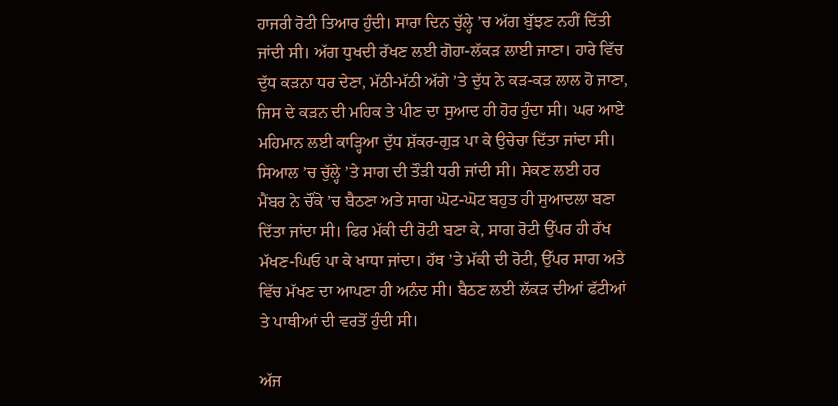ਹਾਜਰੀ ਰੋਟੀ ਤਿਆਰ ਹੁੰਦੀ। ਸਾਰਾ ਦਿਨ ਚੁੱਲ੍ਹੇ ’ਚ ਅੱਗ ਬੁੱਝਣ ਨਹੀਂ ਦਿੱਤੀ ਜਾਂਦੀ ਸੀ। ਅੱਗ ਧੁਖਦੀ ਰੱਖਣ ਲਈ ਗੋਹਾ-ਲੱਕੜ ਲਾਈ ਜਾਣਾ। ਹਾਰੇ ਵਿੱਚ ਦੁੱਧ ਕੜਨਾ ਧਰ ਦੇਣਾ, ਮੱਠੀ-ਮੱਠੀ ਅੱਗੇ ’ਤੇ ਦੁੱਧ ਨੇ ਕੜ-ਕੜ ਲਾਲ ਹੋ ਜਾਣਾ, ਜਿਸ ਦੇ ਕੜਨ ਦੀ ਮਹਿਕ ਤੇ ਪੀਣ ਦਾ ਸੁਆਦ ਹੀ ਹੋਰ ਹੁੰਦਾ ਸੀ। ਘਰ ਆਏ ਮਹਿਮਾਨ ਲਈ ਕਾੜ੍ਹਿਆ ਦੁੱਧ ਸ਼ੱਕਰ-ਗੁੜ ਪਾ ਕੇ ਉਚੇਚਾ ਦਿੱਤਾ ਜਾਂਦਾ ਸੀ। ਸਿਆਲ ’ਚ ਚੁੱਲ੍ਹੇ ’ਤੇ ਸਾਗ ਦੀ ਤੌੜੀ ਧਰੀ ਜਾਂਦੀ ਸੀ। ਸੇਕਣ ਲਈ ਹਰ ਮੈਂਬਰ ਨੇ ਚੌਂਕੇ ’ਚ ਬੈਠਣਾ ਅਤੇ ਸਾਗ ਘੋਟ-ਘੋਟ ਬਹੁਤ ਹੀ ਸੁਆਦਲਾ ਬਣਾ ਦਿੱਤਾ ਜਾਂਦਾ ਸੀ। ਫਿਰ ਮੱਕੀ ਦੀ ਰੋਟੀ ਬਣਾ ਕੇ, ਸਾਗ ਰੋਟੀ ਉੱਪਰ ਹੀ ਰੱਖ ਮੱਖਣ-ਘਿਓ ਪਾ ਕੇ ਖਾਧਾ ਜਾਂਦਾ। ਹੱਥ ’ਤੇ ਮੱਕੀ ਦੀ ਰੋਟੀ, ਉੱਪਰ ਸਾਗ ਅਤੇ ਵਿੱਚ ਮੱਖਣ ਦਾ ਆਪਣਾ ਹੀ ਅਨੰਦ ਸੀ। ਬੈਠਣ ਲਈ ਲੱਕੜ ਦੀਆਂ ਫੱਟੀਆਂ ਤੇ ਪਾਥੀਆਂ ਦੀ ਵਰਤੋਂ ਹੁੰਦੀ ਸੀ।

ਅੱਜ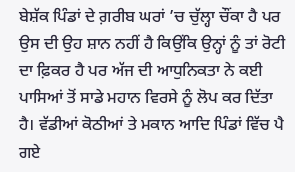ਬੇਸ਼ੱਕ ਪਿੰਡਾਂ ਦੇ ਗ਼ਰੀਬ ਘਰਾਂ ’ਚ ਚੁੱਲ੍ਹਾ ਚੌਂਕਾ ਹੈ ਪਰ ਉਸ ਦੀ ਉਹ ਸ਼ਾਨ ਨਹੀਂ ਹੈ ਕਿਉਂਕਿ ਉਨ੍ਹਾਂ ਨੂੰ ਤਾਂ ਰੋਟੀ ਦਾ ਫ਼ਿਕਰ ਹੈ ਪਰ ਅੱਜ ਦੀ ਆਧੁਨਿਕਤਾ ਨੇ ਕਈ ਪਾਸਿਆਂ ਤੋਂ ਸਾਡੇ ਮਹਾਨ ਵਿਰਸੇ ਨੂੰ ਲੋਪ ਕਰ ਦਿੱਤਾ ਹੈ। ਵੱਡੀਆਂ ਕੋਠੀਆਂ ਤੇ ਮਕਾਨ ਆਦਿ ਪਿੰਡਾਂ ਵਿੱਚ ਪੈ ਗਏ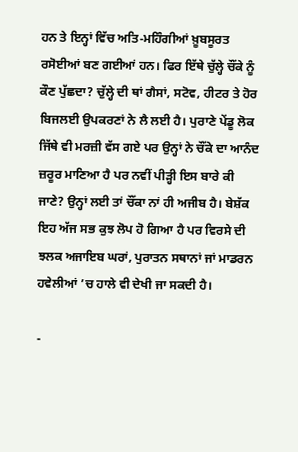ਹਨ ਤੇ ਇਨ੍ਹਾਂ ਵਿੱਚ ਅਤਿ-ਮਹਿੰਗੀਆਂ ਖ਼ੂਬਸੂਰਤ ਰਸੋਈਆਂ ਬਣ ਗਈਆਂ ਹਨ। ਫਿਰ ਇੱਥੇ ਚੁੱਲ੍ਹੇ ਚੌਂਕੇ ਨੂੰ ਕੌਣ ਪੁੱਛਦਾ? ਚੁੱਲ੍ਹੇ ਦੀ ਥਾਂ ਗੈਸਾਂ, ਸਟੋਵ, ਹੀਟਰ ਤੇ ਹੋਰ ਬਿਜਲਈ ਉਪਕਰਣਾਂ ਨੇ ਲੈ ਲਈ ਹੈ। ਪੁਰਾਣੇ ਪੇਂਡੂ ਲੋਕ ਜਿੱਥੇ ਵੀ ਮਰਜ਼ੀ ਵੱਸ ਗਏ ਪਰ ਉਨ੍ਹਾਂ ਨੇ ਚੌਂਕੇ ਦਾ ਆਨੰਦ ਜ਼ਰੂਰ ਮਾਣਿਆ ਹੈ ਪਰ ਨਵੀਂ ਪੀੜ੍ਹੀ ਇਸ ਬਾਰੇ ਕੀ ਜਾਣੇ? ਉਨ੍ਹਾਂ ਲਈ ਤਾਂ ਚੌਂਕਾ ਨਾਂ ਹੀ ਅਜੀਬ ਹੈ। ਬੇਸ਼ੱਕ ਇਹ ਅੱਜ ਸਭ ਕੁਝ ਲੋਪ ਹੋ ਗਿਆ ਹੈ ਪਰ ਵਿਰਸੇ ਦੀ ਝਲਕ ਅਜਾਇਬ ਘਰਾਂ, ਪੁਰਾਤਨ ਸਥਾਨਾਂ ਜਾਂ ਮਾਡਰਨ ਹਵੇਲੀਆਂ ’ਚ ਹਾਲੇ ਵੀ ਦੇਖੀ ਜਾ ਸਕਦੀ ਹੈ।

-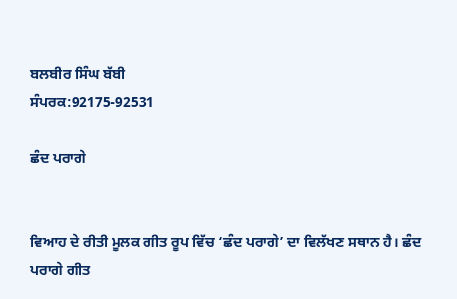ਬਲਬੀਰ ਸਿੰਘ ਬੱਬੀ
ਸੰਪਰਕ:92175-92531

ਛੰਦ ਪਰਾਗੇ


ਵਿਆਹ ਦੇ ਰੀਤੀ ਮੂਲਕ ਗੀਤ ਰੂਪ ਵਿੱਚ ‘ਛੰਦ ਪਰਾਗੇ’ ਦਾ ਵਿਲੱਖਣ ਸਥਾਨ ਹੈ। ਛੰਦ ਪਰਾਗੇ ਗੀਤ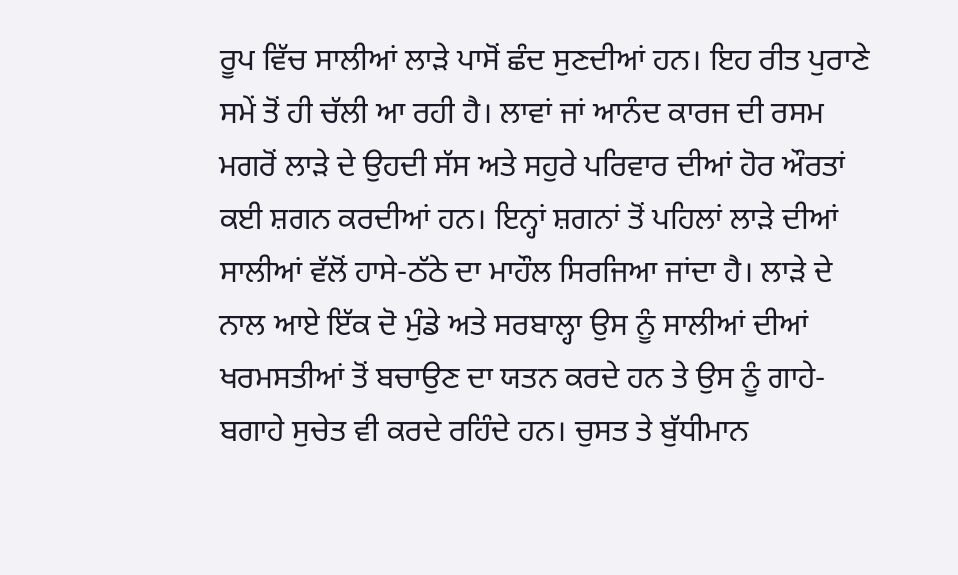ਰੂਪ ਵਿੱਚ ਸਾਲੀਆਂ ਲਾੜੇ ਪਾਸੋਂ ਛੰਦ ਸੁਣਦੀਆਂ ਹਨ। ਇਹ ਰੀਤ ਪੁਰਾਣੇ ਸਮੇਂ ਤੋਂ ਹੀ ਚੱਲੀ ਆ ਰਹੀ ਹੈ। ਲਾਵਾਂ ਜਾਂ ਆਨੰਦ ਕਾਰਜ ਦੀ ਰਸਮ ਮਗਰੋਂ ਲਾੜੇ ਦੇ ਉਹਦੀ ਸੱਸ ਅਤੇ ਸਹੁਰੇ ਪਰਿਵਾਰ ਦੀਆਂ ਹੋਰ ਔਰਤਾਂ ਕਈ ਸ਼ਗਨ ਕਰਦੀਆਂ ਹਨ। ਇਨ੍ਹਾਂ ਸ਼ਗਨਾਂ ਤੋਂ ਪਹਿਲਾਂ ਲਾੜੇ ਦੀਆਂ ਸਾਲੀਆਂ ਵੱਲੋਂ ਹਾਸੇ-ਠੱਠੇ ਦਾ ਮਾਹੌਲ ਸਿਰਜਿਆ ਜਾਂਦਾ ਹੈ। ਲਾੜੇ ਦੇ ਨਾਲ ਆਏ ਇੱਕ ਦੋ ਮੁੰਡੇ ਅਤੇ ਸਰਬਾਲ੍ਹਾ ਉਸ ਨੂੰ ਸਾਲੀਆਂ ਦੀਆਂ ਖਰਮਸਤੀਆਂ ਤੋਂ ਬਚਾਉਣ ਦਾ ਯਤਨ ਕਰਦੇ ਹਨ ਤੇ ਉਸ ਨੂੰ ਗਾਹੇ-ਬਗਾਹੇ ਸੁਚੇਤ ਵੀ ਕਰਦੇ ਰਹਿੰਦੇ ਹਨ। ਚੁਸਤ ਤੇ ਬੁੱਧੀਮਾਨ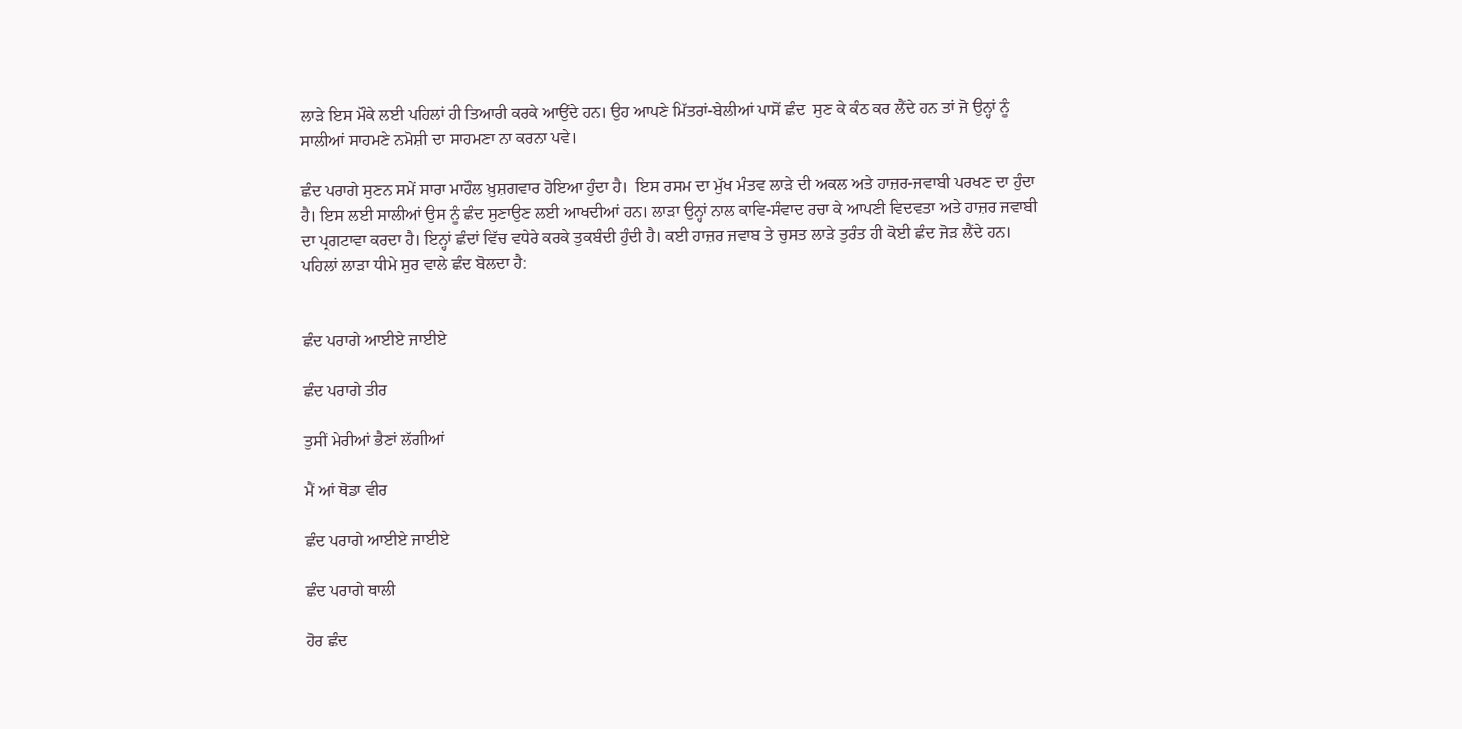ਲਾੜੇ ਇਸ ਮੌਕੇ ਲਈ ਪਹਿਲਾਂ ਹੀ ਤਿਆਰੀ ਕਰਕੇ ਆਉਂਦੇ ਹਨ। ਉਹ ਆਪਣੇ ਮਿੱਤਰਾਂ-ਬੇਲੀਆਂ ਪਾਸੋਂ ਛੰਦ  ਸੁਣ ਕੇ ਕੰਠ ਕਰ ਲੈਂਦੇ ਹਨ ਤਾਂ ਜੋ ਉਨ੍ਹਾਂ ਨੂੰ ਸਾਲੀਆਂ ਸਾਹਮਣੇ ਨਮੋਸ਼ੀ ਦਾ ਸਾਹਮਣਾ ਨਾ ਕਰਨਾ ਪਵੇ।

ਛੰਦ ਪਰਾਗੇ ਸੁਣਨ ਸਮੇਂ ਸਾਰਾ ਮਾਹੌਲ ਖ਼ੁਸ਼ਗਵਾਰ ਹੋਇਆ ਹੁੰਦਾ ਹੈ।  ਇਸ ਰਸਮ ਦਾ ਮੁੱਖ ਮੰਤਵ ਲਾੜੇ ਦੀ ਅਕਲ ਅਤੇ ਹਾਜ਼ਰ-ਜਵਾਬੀ ਪਰਖਣ ਦਾ ਹੁੰਦਾ ਹੈ। ਇਸ ਲਈ ਸਾਲੀਆਂ ਉਸ ਨੂੰ ਛੰਦ ਸੁਣਾਉਣ ਲਈ ਆਖਦੀਆਂ ਹਨ। ਲਾੜਾ ਉਨ੍ਹਾਂ ਨਾਲ ਕਾਵਿ-ਸੰਵਾਦ ਰਚਾ ਕੇ ਆਪਣੀ ਵਿਦਵਤਾ ਅਤੇ ਹਾਜ਼ਰ ਜਵਾਬੀ ਦਾ ਪ੍ਰਗਟਾਵਾ ਕਰਦਾ ਹੈ। ਇਨ੍ਹਾਂ ਛੰਦਾਂ ਵਿੱਚ ਵਧੇਰੇ ਕਰਕੇ ਤੁਕਬੰਦੀ ਹੁੰਦੀ ਹੈ। ਕਈ ਹਾਜ਼ਰ ਜਵਾਬ ਤੇ ਚੁਸਤ ਲਾੜੇ ਤੁਰੰਤ ਹੀ ਕੋਈ ਛੰਦ ਜੋੜ ਲੈਂਦੇ ਹਨ। ਪਹਿਲਾਂ ਲਾੜਾ ਧੀਮੇ ਸੁਰ ਵਾਲੇ ਛੰਦ ਬੋਲਦਾ ਹੈ:


ਛੰਦ ਪਰਾਗੇ ਆਈਏ ਜਾਈਏ

ਛੰਦ ਪਰਾਗੇ ਤੀਰ

ਤੁਸੀਂ ਮੇਰੀਆਂ ਭੈਣਾਂ ਲੱਗੀਆਂ

ਮੈਂ ਆਂ ਥੋਡਾ ਵੀਰ

ਛੰਦ ਪਰਾਗੇ ਆਈਏ ਜਾਈਏ

ਛੰਦ ਪਰਾਗੇ ਥਾਲੀ

ਹੋਰ ਛੰਦ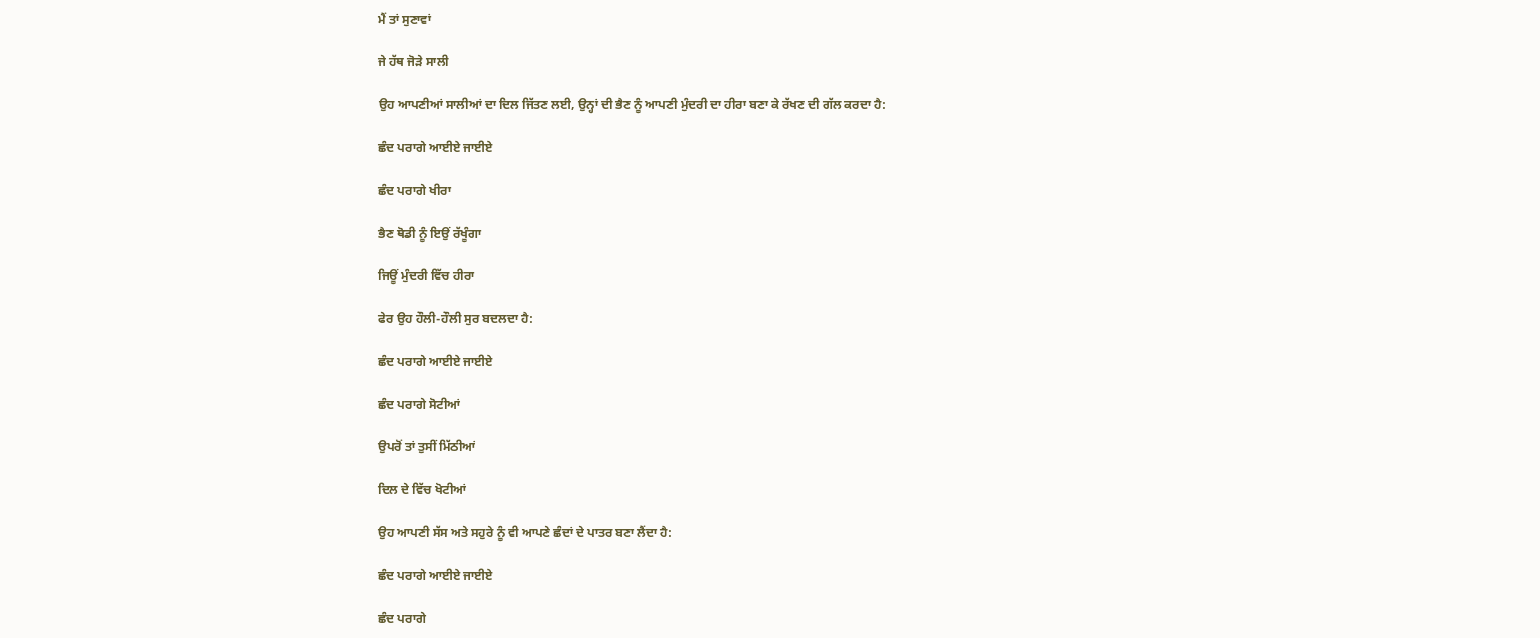ਮੈਂ ਤਾਂ ਸੁਣਾਵਾਂ

ਜੇ ਹੱਥ ਜੋੜੇ ਸਾਲੀ

ਉਹ ਆਪਣੀਆਂ ਸਾਲੀਆਂ ਦਾ ਦਿਲ ਜਿੱਤਣ ਲਈ, ਉਨ੍ਹਾਂ ਦੀ ਭੈਣ ਨੂੰ ਆਪਣੀ ਮੁੰਦਰੀ ਦਾ ਹੀਰਾ ਬਣਾ ਕੇ ਰੱਖਣ ਦੀ ਗੱਲ ਕਰਦਾ ਹੈ:

ਛੰਦ ਪਰਾਗੇ ਆਈਏ ਜਾਈਏ

ਛੰਦ ਪਰਾਗੇ ਖੀਰਾ

ਭੈਣ ਥੋਡੀ ਨੂੰ ਇਉਂ ਰੱਖੂੰਗਾ

ਜਿਊਂ ਮੁੰਦਰੀ ਵਿੱਚ ਹੀਰਾ

ਫੇਰ ਉਹ ਹੌਲੀ-ਹੌਲੀ ਸੁਰ ਬਦਲਦਾ ਹੈ:

ਛੰਦ ਪਰਾਗੇ ਆਈਏ ਜਾਈਏ

ਛੰਦ ਪਰਾਗੇ ਸੋਟੀਆਂ

ਉਪਰੋਂ ਤਾਂ ਤੁਸੀਂ ਮਿੱਠੀਆਂ

ਦਿਲ ਦੇ ਵਿੱਚ ਖੋਟੀਆਂ

ਉਹ ਆਪਣੀ ਸੱਸ ਅਤੇ ਸਹੁਰੇ ਨੂੰ ਵੀ ਆਪਣੇ ਛੰਦਾਂ ਦੇ ਪਾਤਰ ਬਣਾ ਲੈਂਦਾ ਹੈ:

ਛੰਦ ਪਰਾਗੇ ਆਈਏ ਜਾਈਏ

ਛੰਦ ਪਰਾਗੇ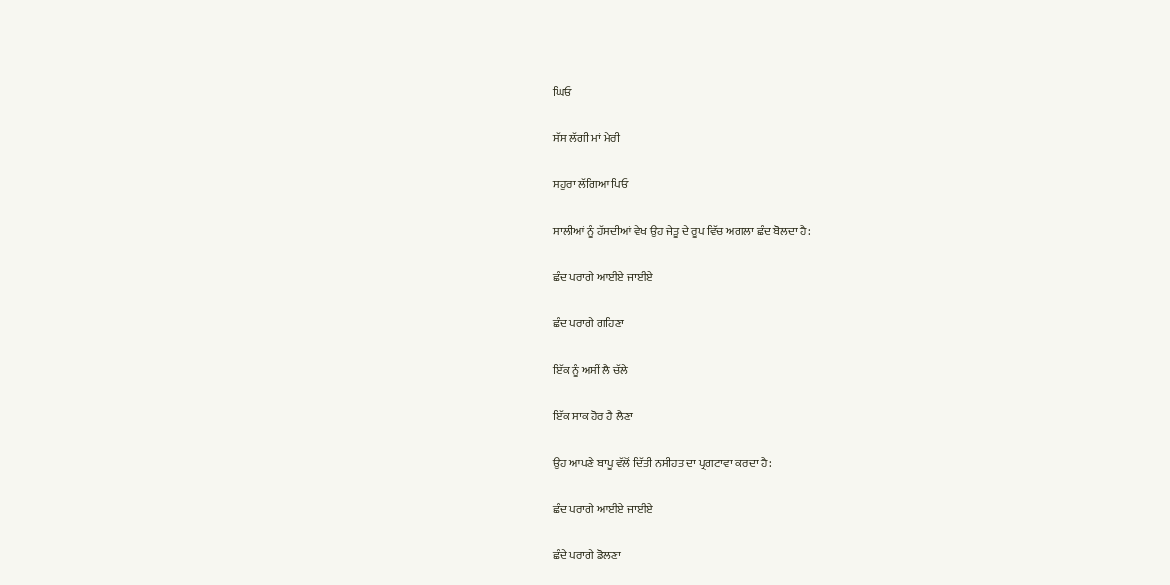ਘਿਓ

ਸੱਸ ਲੱਗੀ ਮਾਂ ਮੇਰੀ

ਸਹੁਰਾ ਲੱਗਿਆ ਪਿਓ

ਸਾਲੀਆਂ ਨੂੰ ਹੱਸਦੀਆਂ ਵੇਖ ਉਹ ਜੇਤੂ ਦੇ ਰੂਪ ਵਿੱਚ ਅਗਲਾ ਛੰਦ ਬੋਲਦਾ ਹੈ:

ਛੰਦ ਪਰਾਗੇ ਆਈਏ ਜਾਈਏ

ਛੰਦ ਪਰਾਗੇ ਗਹਿਣਾ

ਇੱਕ ਨੂੰ ਅਸੀਂ ਲੈ ਚੱਲੇ

ਇੱਕ ਸਾਕ ਹੋਰ ਹੈ ਲੈਣਾ

ਉਹ ਆਪਣੇ ਬਾਪੂ ਵੱਲੋਂ ਦਿੱਤੀ ਨਸੀਹਤ ਦਾ ਪ੍ਰਗਟਾਵਾ ਕਰਦਾ ਹੈ:

ਛੰਦ ਪਰਾਗੇ ਆਈਏ ਜਾਈਏ

ਛੰਦੇ ਪਰਾਗੇ ਡੋਲਣਾ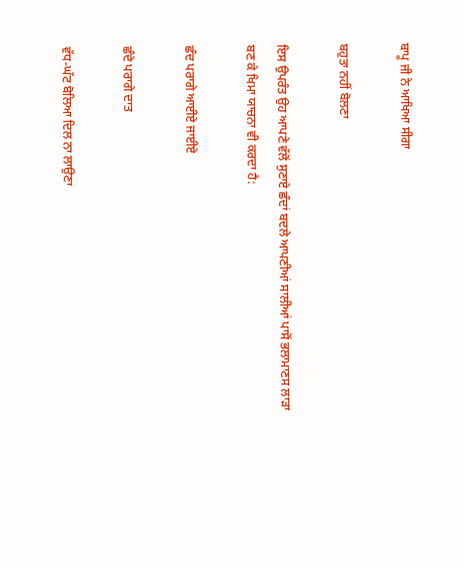ਬਾਪੂ ਜੀ ਨੇ ਆਖਿਆ ਸੀਗਾ

ਬਹੁਤਾ ਨਹੀਂ ਬੋਲਣਾ

ਇਸ ਉਪਰੰਤ ਉਹ ਆਪਣੇ ਵੱਲੋਂ ਸੁਣਾਏ ਛੰਦਾਂ ਬਦਲੇ ਆਪਣੀਆਂ ਸਾਲੀਆਂ ਪਾਸੋਂ ਭਲਾਮਾਣਸ ਲਾੜਾ ਬਣ ਕੇ ਖਿਮਾ ਯਾਚਨਾ ਵੀ ਕਰਦਾ ਹੈ:

ਛੰਦ ਪਰਾਗੇ ਆਈਏ ਜਾਈਏ

ਛੰਦੇ ਪਰਾਗੇ ਦਾਤ

ਵੱਧ-ਘੱਟ ਬੋਲਿਆ ਦਿਲ ਨਾ ਲਾਉਣਾ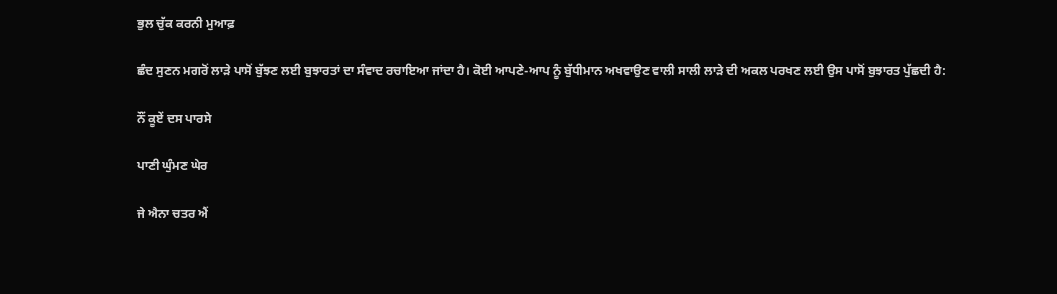ਭੁਲ ਚੁੱਕ ਕਰਨੀ ਮੁਆਫ਼

ਛੰਦ ਸੁਣਨ ਮਗਰੋਂ ਲਾੜੇ ਪਾਸੋਂ ਬੁੱਝਣ ਲਈ ਬੁਝਾਰਤਾਂ ਦਾ ਸੰਵਾਦ ਰਚਾਇਆ ਜਾਂਦਾ ਹੈ। ਕੋਈ ਆਪਣੇ-ਆਪ ਨੂੰ ਬੁੱਧੀਮਾਨ ਅਖਵਾਉਣ ਵਾਲੀ ਸਾਲੀ ਲਾੜੇ ਦੀ ਅਕਲ ਪਰਖਣ ਲਈ ਉਸ ਪਾਸੋਂ ਬੁਝਾਰਤ ਪੁੱਛਦੀ ਹੈ:

ਨੌਂ ਕੂਏਂ ਦਸ ਪਾਰਸੇ

ਪਾਣੀ ਘੁੰਮਣ ਘੇਰ

ਜੇ ਐਨਾ ਚਤਰ ਐਂ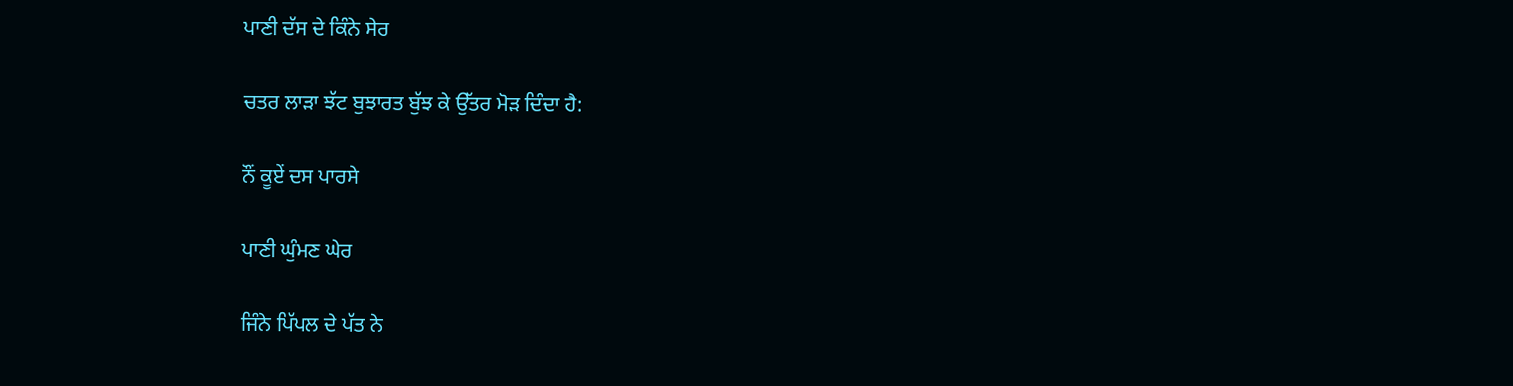ਪਾਣੀ ਦੱਸ ਦੇ ਕਿੰਨੇ ਸੇਰ

ਚਤਰ ਲਾੜਾ ਝੱਟ ਬੁਝਾਰਤ ਬੁੱਝ ਕੇ ਉੱਤਰ ਮੋੜ ਦਿੰਦਾ ਹੈ:

ਨੌਂ ਕੂਏਂ ਦਸ ਪਾਰਸੇ

ਪਾਣੀ ਘੁੰਮਣ ਘੇਰ

ਜਿੰਨੇ ਪਿੱਪਲ ਦੇ ਪੱਤ ਨੇ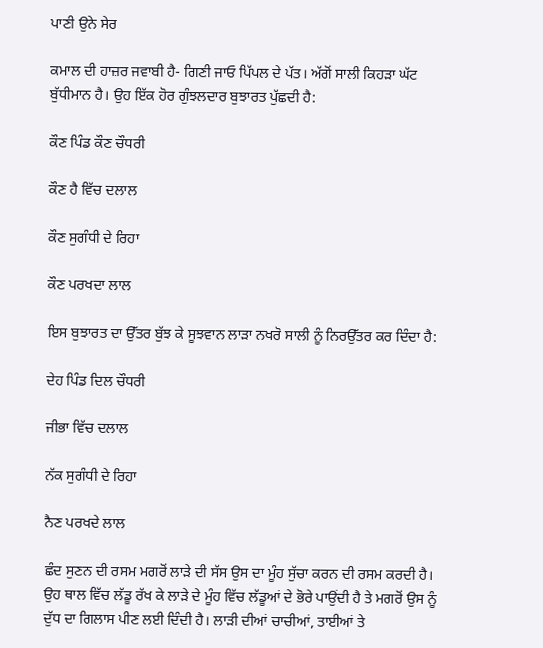ਪਾਣੀ ਉਨੇ ਸੇਰ

ਕਮਾਲ ਦੀ ਹਾਜ਼ਰ ਜਵਾਬੀ ਹੈ- ਗਿਣੀ ਜਾਓ ਪਿੱਪਲ ਦੇ ਪੱਤ। ਅੱਗੋਂ ਸਾਲੀ ਕਿਹੜਾ ਘੱਟ ਬੁੱਧੀਮਾਨ ਹੈ। ਉਹ ਇੱਕ ਹੋਰ ਗੁੰਝਲਦਾਰ ਬੁਝਾਰਤ ਪੁੱਛਦੀ ਹੈ:

ਕੌਣ ਪਿੰਡ ਕੌਣ ਚੌਧਰੀ

ਕੌਣ ਹੈ ਵਿੱਚ ਦਲਾਲ

ਕੌਣ ਸੁਗੰਧੀ ਦੇ ਰਿਹਾ

ਕੌਣ ਪਰਖਦਾ ਲਾਲ

ਇਸ ਬੁਝਾਰਤ ਦਾ ਉੱਤਰ ਬੁੱਝ ਕੇ ਸੂਝਵਾਨ ਲਾੜਾ ਨਖਰੋ ਸਾਲੀ ਨੂੰ ਨਿਰਉੱਤਰ ਕਰ ਦਿੰਦਾ ਹੈ:

ਦੇਹ ਪਿੰਡ ਦਿਲ ਚੌਧਰੀ

ਜੀਭਾ ਵਿੱਚ ਦਲਾਲ

ਨੱਕ ਸੁਗੰਧੀ ਦੇ ਰਿਹਾ

ਨੈਣ ਪਰਖਦੇ ਲਾਲ

ਛੰਦ ਸੁਣਨ ਦੀ ਰਸਮ ਮਗਰੋਂ ਲਾੜੇ ਦੀ ਸੱਸ ਉਸ ਦਾ ਮੂੰਹ ਸੁੱਚਾ ਕਰਨ ਦੀ ਰਸਮ ਕਰਦੀ ਹੈ। ਉਹ ਥਾਲ ਵਿੱਚ ਲੱਡੂ ਰੱਖ ਕੇ ਲਾੜੇ ਦੇ ਮੂੰਹ ਵਿੱਚ ਲੱਡੂਆਂ ਦੇ ਭੋਰੇ ਪਾਉਂਦੀ ਹੈ ਤੇ ਮਗਰੋਂ ਉਸ ਨੂੰ ਦੁੱਧ ਦਾ ਗਿਲਾਸ ਪੀਣ ਲਈ ਦਿੰਦੀ ਹੈ। ਲਾੜੀ ਦੀਆਂ ਚਾਚੀਆਂ, ਤਾਈਆਂ ਤੇ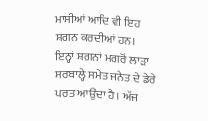ਮਾਸੀਆਂ ਆਦਿ ਵੀ ਇਹ ਸ਼ਗਨ ਕਰਦੀਆਂ ਹਨ। ਇਨ੍ਹਾਂ ਸ਼ਗਨਾਂ ਮਗਰੋਂ ਲਾੜਾ ਸਰਬਾਲ੍ਹੇ ਸਮੇਤ ਜਨੇਤ ਦੇ ਡੇਰੇ ਪਰਤ ਆਉਂਦਾ ਹੈ। ਅੱਜ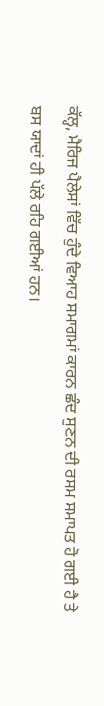ਕੱਲ੍ਹ, ਮੈਰਿਜ ਪੈਲੇਸਾਂ ਵਿੱਚ ਹੁੰਦੇ ਵਿਆਹ ਸਮਾਗਮਾਂ ਕਾਰਨ ਛੰਦ ਸੁਣਨ ਦੀ ਰਸਮ ਸਮਾਪਤ ਹੋ ਗਈ ਹੈ ਤੇ ਬਸ ਯਾਦਾਂ ਹੀ ਪੱਲੇ ਰਹਿ ਗਈਆਂ ਹਨ।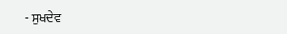- ਸੁਖਦੇਵ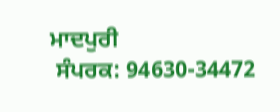ਮਾਦਪੁਰੀ
 ਸੰਪਰਕ: 94630-34472